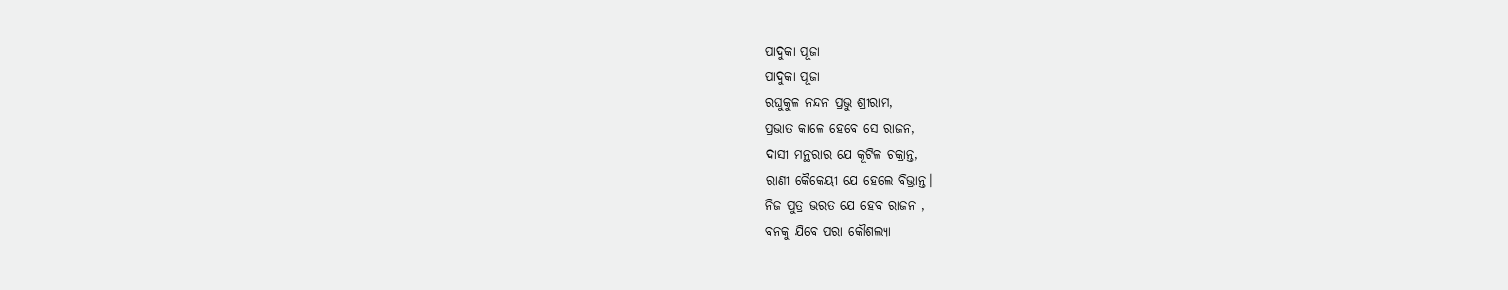ପାଦୁକା ପୂଜା
ପାଦୁକା ପୂଜା
ରଘୁକୁଳ ନନ୍ଦନ ପ୍ରଭୁ ଶ୍ରୀରାମ,
ପ୍ରଭାତ କାଳେ ହେବେ ସେ ରାଜନ,
ଦାସୀ ମନ୍ଥରାର ଯେ କୂଟିଳ ଚକ୍ରାନ୍ତ,
ରାଣୀ କୈକେୟୀ ଯେ ହେଲେ ବିଭ୍ରାନ୍ତ।
ନିଜ ପୁତ୍ର ଭରତ ଯେ ହେବ ରାଜନ ,
ବନକୁ ଯିବେ ପରା କୌଶଲ୍ୟା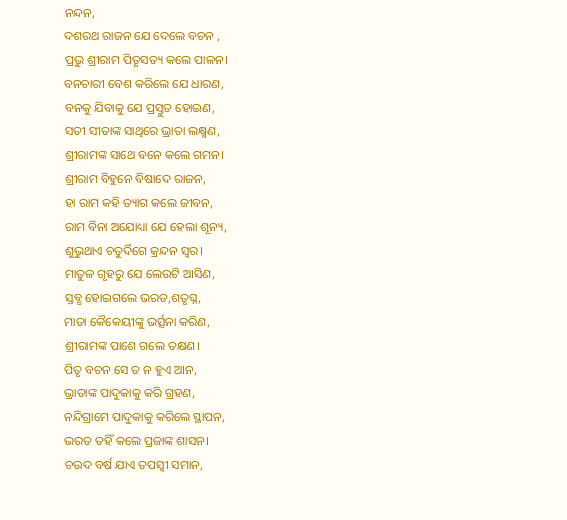ନନ୍ଦନ,
ଦଶରଥ ରାଜନ ଯେ ଦେଲେ ବଚନ ,
ପ୍ରଭୁ ଶ୍ରୀରାମ ପିତୃସତ୍ୟ କଲେ ପାଳନ।
ବନଚାରୀ ବେଶ କରିଲେ ଯେ ଧାରଣ,
ବନକୁ ଯିବାକୁ ଯେ ପ୍ରସ୍ତୁତ ହୋଇଣ,
ସତୀ ସୀତାଙ୍କ ସାଥିରେ ଭ୍ରାତା ଲକ୍ଷ୍ମଣ,
ଶ୍ରୀରାମଙ୍କ ସାଥେ ବନେ କଲେ ଗମନ।
ଶ୍ରୀରାମ ବିହୁନେ ବିଷାଦେ ରାଜନ,
ହା ରାମ କହି ତ୍ୟାଗ କଲେ ଜୀବନ,
ରାମ ବିନା ଅଯୋଧ୍ୟା ଯେ ହେଲା ଶୂନ୍ୟ,
ଶୁଭୁଥାଏ ଚତୁର୍ଦିଗେ କ୍ରନ୍ଦନ ସ୍ବର।
ମାତୁଳ ଗୃହରୁ ଯେ ଲେଉଟି ଆସିଣ,
ସ୍ତବ୍ଧ ହୋଇଗଲେ ଭରତ,ଶତୃଘ୍ନ,
ମାତା କୈକେୟୀଙ୍କୁ ଭର୍ତ୍ସନା କରିଣ,
ଶ୍ରୀରାମଙ୍କ ପାଶେ ଗଲେ ତକ୍ଷଣ।
ପିତୃ ବଚନ ସେ ତ ନ ହୁଏ ଆନ,
ଭ୍ରାତାଙ୍କ ପାଦୁକାକୁ କରି ଗ୍ରହଣ,
ନନ୍ଦିଗ୍ରାମେ ପାଦୁକାକୁ କରିଲେ ସ୍ଥାପନ,
ଭରତ ତହିଁ କଲେ ପ୍ରଜାଙ୍କ ଶାସନ।
ଚଉଦ ବର୍ଷ ଯାଏ ତପସ୍ୱୀ ସମାନ,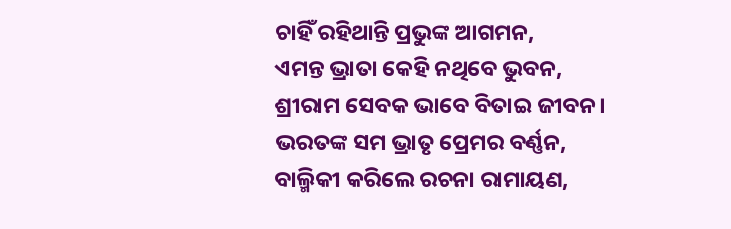ଚାହିଁ ରହିଥାନ୍ତି ପ୍ରଭୁଙ୍କ ଆଗମନ,
ଏମନ୍ତ ଭ୍ରାତା କେହି ନଥିବେ ଭୁବନ,
ଶ୍ରୀରାମ ସେବକ ଭାବେ ବିତାଇ ଜୀବନ।
ଭରତଙ୍କ ସମ ଭ୍ରାତୃ ପ୍ରେମର ବର୍ଣ୍ଣନ,
ବାଲ୍ମିକୀ କରିଲେ ରଚନା ରାମାୟଣ,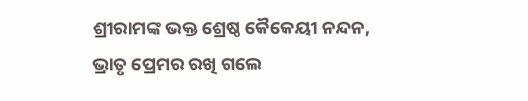ଶ୍ରୀରାମଙ୍କ ଭକ୍ତ ଶ୍ରେଷ୍ଠ କୈକେୟୀ ନନ୍ଦନ,
ଭ୍ରାତୃ ପ୍ରେମର ରଖି ଗଲେ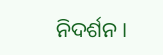ନିଦର୍ଶନ।